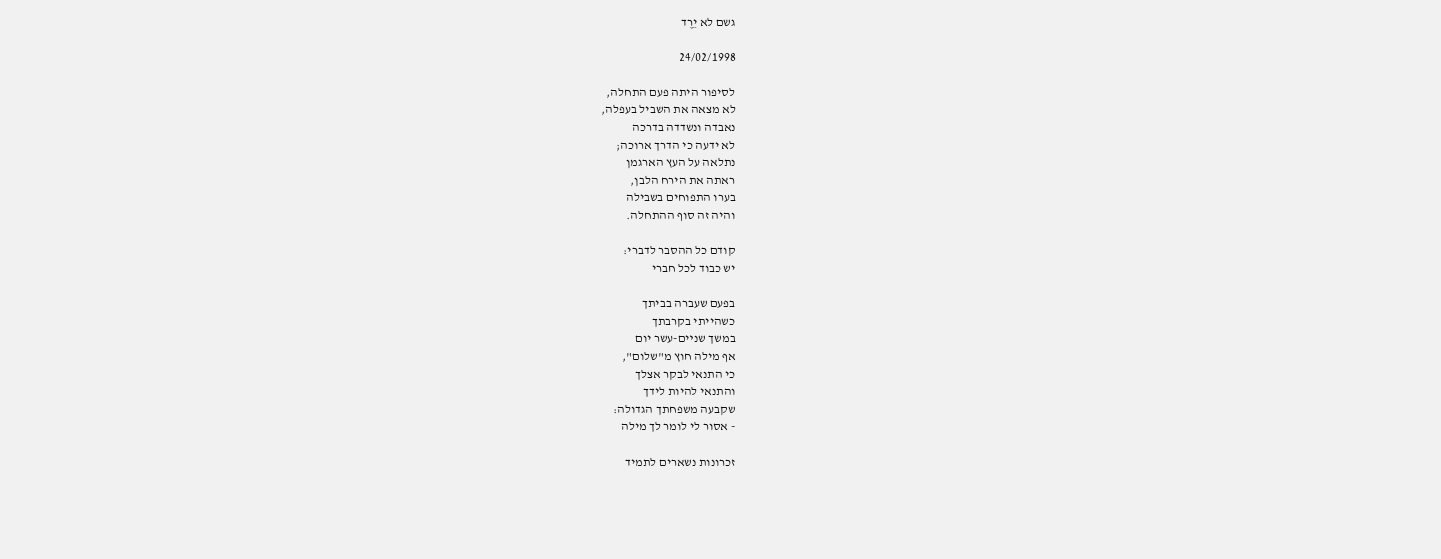גשם לא יֵרֶד

24/02/1998

לסיפור היתה פעם התחלה,
לא מצאה את השביל בעפלה,
נאבדה ונשדדה בדרכה
לא ידעה כי הדרך ארוכה;
נתלאה על העץ הארגמן
ראתה את הירח הלבן,
בערו התפוחים בשבילה
והיה זה סוף ההתחלה.

קודם כל ההסבר לדברי:
יש כבוד לכל חברי

בפעם שעברה בביתך
כשהייתי בקרבתך
במשך שנײם-עשר יום
אף מילה חוץ מ"שלום",
כי התנאי לבקר אצלך
והתנאי להיות לידך
שקבעה משפחתך הגדולה:
- אסור לי לומר לך מילה

זכרונות נשארים לתמיד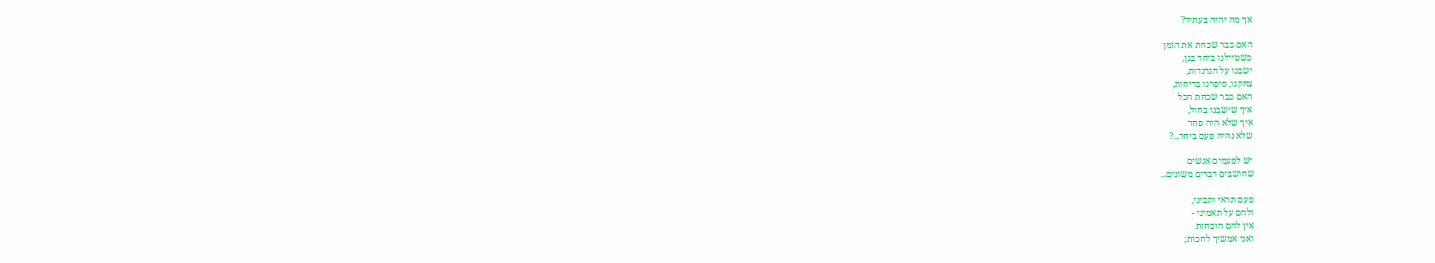אך מה יהיה בעתיד?

האם כבר שכחת את הזמן
כשטיילנו ביחד בגן,
ישבנו על הנדנדות,
צחקנו, סיפרנו בדיחות,
האם כבר שכחת הכל
איך שישבנו בחול,
איך שלא היה פחד
שלא נהיה פעם ביחד...?

יש לפעמים אנשים
שחושבים דברים משונים...

פעם תראי ותביני,
ולהם על תאמיני -
אין להם הוכחות
ואני אמשיך לחכות;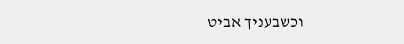וכשבעניך אביט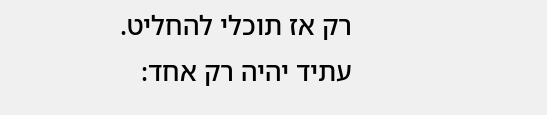רק אז תוכלי להחליט.
עתיד יהיה רק אחד: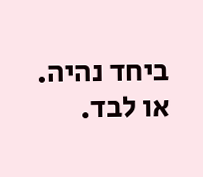ביחד נהיה. או לבד.